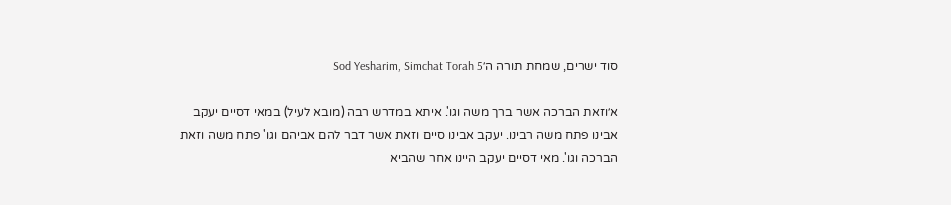סוד ישרים, שמחת תורה ה׳Sod Yesharim, Simchat Torah 5

א׳וזאת הברכה אשר ברך משה וגו'. איתא במדרש רבה (מובא לעיל) במאי דסיים יעקב אבינו פתח משה רבינו. יעקב אבינו סיים וזאת אשר דבר להם אביהם וגו' פתח משה וזאת הברכה וגו'. מאי דסיים יעקב היינו אחר שהביא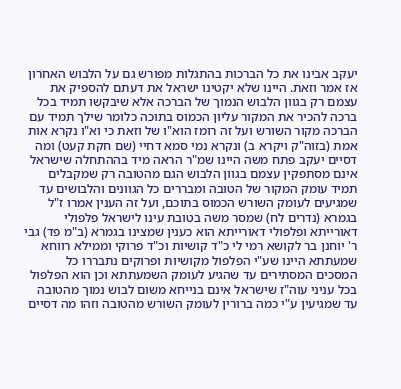יעקב אבינו את כל הברכות בהתגלות מפורש גם על הלבוש האחרון אז אמר וזאת. היינו שלא יקטינו ישראל את דעתם להספיק את עצמם רק בגוון הלבוש הנמוך של הברכה אלא שיבקשו תמיד בכל ברכה להכיר את המקור עליון הכמוס בתוכה כלומר שילך תמיד עם הברכה מקור השורש ועל זה רומז הוא"ו של וזאת כי וא"ו נקרא אות אמת (בזוה"ק ויקרא ב) ונקרא נמי סמא דחיי (שם חקת קעט) ומה דסיים יעקב פתח משה היינו שמ"ר הראה מיד בההתחלה שישראל אינם מסתפקין עצמם בגוון הלבוש הגם מהטובה רק שמקבלים תמיד עומק המקור של הטובה ומבררים כל הגוונים והלבושים עד שמגיעים לעומק השורש הכמוס בתוכם, ועל זה הענין אמרו ז"ל בגמרא (נדרים לח) שמסר משה בטובת עינו לישראל פלפולי דאורייתא ופלפולי דאורייתא הוא כענין שמצינו בגמרא (ב"מ פד) גבי ר' יוחנן בר לקושא רמי לי כ"ד קושיות וכ"ד פרוקי וממילא רווחא שמעתתא היינו שע"י הפלפול מקושיות ופרוקים נתבררו כל המסכים המסתירים עד שהגיע לעומק השמעתתא וכן הוא הפלפול בכל עניני עוה"ז שישראל אינם בנייחא משום לבוש נמוך מהטובה עד שמגיעין ע"י כמה ברורין לעומק השורש מהטובה וזהו מה דסיים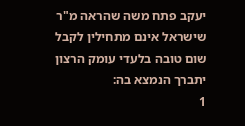יעקב פתח משה שהראה מ"ר שישראל אינם מתחילין לקבל שום טובה בלעדי עומק הרצון יתברך הנמצא בה:
1